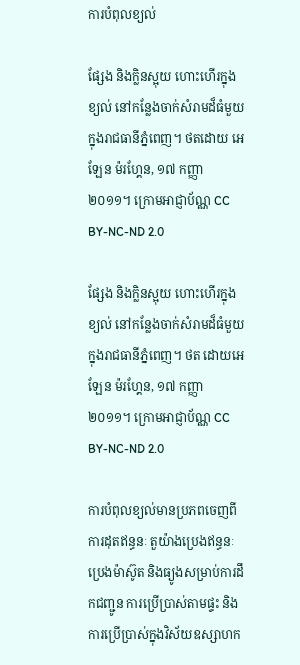ការបំពុលខ្យល់

ផ្សែង និងក្លិនស្អុយ ហោះហើរក្នុងខ្យល់ នៅកន្លែងចាក់សំរាមដ៏ធំមួយក្នុងរាជធានីភ្នំពេញ។ ថតដោយ អេឡែន ម៉រហ្គែន, ១៧ កញ្ញា ២០១១។ ក្រោមអាជ្ញាប័ណ្ណ CC BY-NC-ND 2.0

ផ្សែង និងក្លិនស្អុយ ហោះហើរក្នុងខ្យល់ នៅកន្លែងចាក់សំរាមដ៏ធំមួយក្នុងរាជធានីភ្នំពេញ។ ថត ដោយអេឡែន ម៉រហ្គែន, ១៧ កញ្ញា ២០១១។ ក្រោមអាជ្ញាប័ណ្ណ CC BY-NC-ND 2.0

ការបំពុលខ្យល់មានប្រភពចេញពីការដុតឥន្ធនៈ តួយ៉ាងប្រេងឥន្ធនៈ ប្រេងម៉ាស៊ូត និងធ្យូងសម្រាប់ការដឹកជញ្ជូន ការប្រើប្រាស់តាមផ្ទះ និងការប្រើប្រាស់ក្នុងវិស័យឧស្សាហក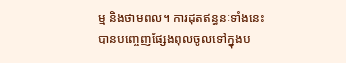ម្ម និងថាមពល។ ការដុតឥន្ធនៈទាំងនេះបានបញ្ចេញផ្សែងពុលចូលទៅក្នុងប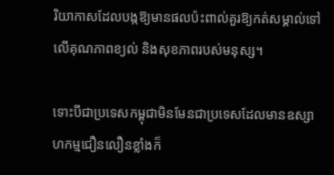រិយាកាសដែលបង្កឱ្យមានផលប៉ះពាល់គួរឱ្យកត់សម្គាល់ទៅលើគុណភាពខ្យល់ និងសុខភាពរបស់មនុស្ស។

ទោះបីជាប្រទេសកម្ពុជាមិនមែនជាប្រទេសដែលមានឧស្សាហកម្មជឿនលឿនខ្លាំងក៏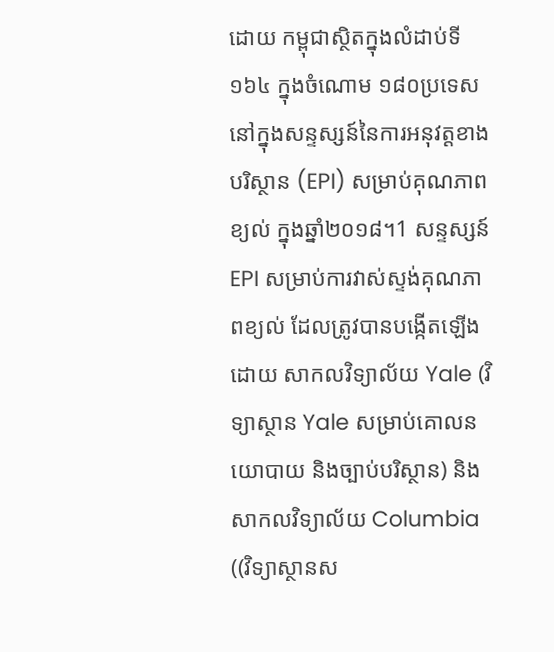ដោយ កម្ពុជាស្ថិតក្នុងលំដាប់ទី១៦៤ ក្នុងចំណោម ១៨០ប្រទេស នៅក្នុងសន្ទស្សន៍នៃការអនុវត្តខាងបរិស្ថាន (EPI) សម្រាប់គុណភាពខ្យល់ ក្នុងឆ្នាំ២០១៨។1 សន្ទស្សន៍EPI សម្រាប់ការវាស់ស្ទង់គុណភាពខ្យល់ ដែលត្រូវបានបង្កើតឡើងដោយ សាកលវិទ្យាល័យ Yale (វិទ្យាស្ថាន Yale សម្រាប់គោលនយោបាយ និងច្បាប់បរិស្ថាន) និង សាកលវិទ្យាល័យ Columbia ((វិទ្យាស្ថានស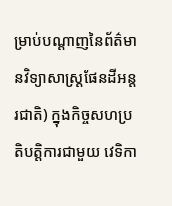ម្រាប់បណ្ដាញនៃព័ត៌មានវិទ្យាសាស្ត្រផែនដីអន្តរជាតិ) ក្នុងកិច្ចសហប្រតិបត្តិការជាមួយ វេទិកា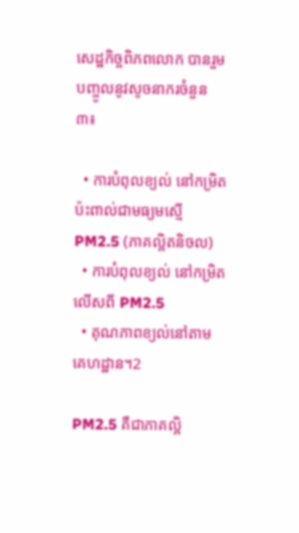សេដ្ឋកិច្ចពិភពលោក បានរួមបញ្ចូលនូវសូចនាករចំនួន ៣៖

  • ការបំពុលខ្យល់ នៅកម្រិតប៉ះពាល់ជាមធ្យមស្មើ PM2.5 (ភាគល្អិតនិចល)
  • ការបំពុលខ្យល់ នៅកម្រិតលើសពី PM2.5
  • គុណភាពខ្យល់នៅតាមគេហដ្ឋាន។2

PM2.5 គឺជាភាគល្អិ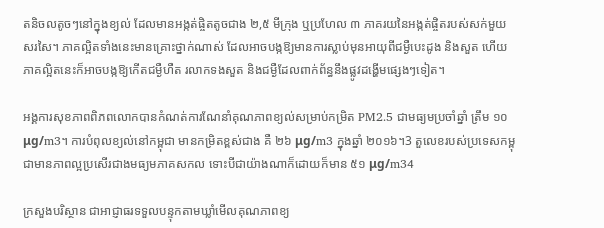តនិចលតូចៗនៅក្នុងខ្យល់ ដែលមានអង្កត់ផ្ចិតតូចជាង ២,៥ មីក្រុង ឬប្រហែល ៣ ភាគរយនៃអង្កត់ផ្ចិតរបស់សក់មួយសរសៃ។ ភាគល្អិតទាំងនេះមានគ្រោះថ្នាក់ណាស់ ដែលអាចបង្កឱ្យមានការស្លាប់មុនអាយុពីជម្ងឺបេះដូង និងសួត ហើយភាគល្អិតនេះក៏អាចបង្កឱ្យកើតជម្ងឺហឺត រលាកទងសួត និងជម្ងឺដែលពាក់ព័ន្ធនឹងផ្លូវដង្ហើមផ្សេងៗទៀត។

អង្គការសុខភាពពិភពលោកបានកំណត់ការណែនាំគុណភាពខ្យល់សម្រាប់កម្រិត PM2.5 ជាមធ្យមប្រចាំឆ្នាំ ត្រឹម ១០ μg/m3។ ការបំពុលខ្យល់នៅកម្ពុជា មានកម្រិតខ្ពស់ជាង គឺ ២៦ μg/m3 ក្នុងឆ្នាំ ២០១៦។3 តួលេខរបស់ប្រទេសកម្ពុជាមានភាពល្អប្រសើរជាងមធ្យមភាគសកល ទោះបីជាយ៉ាងណាក៏ដោយក៏មាន ៥១ μg/m34

ក្រសួងបរិស្ថាន ជាអាជ្ញាធរទទួលបន្ទុកតាមឃ្លាំមើលគុណភាពខ្យ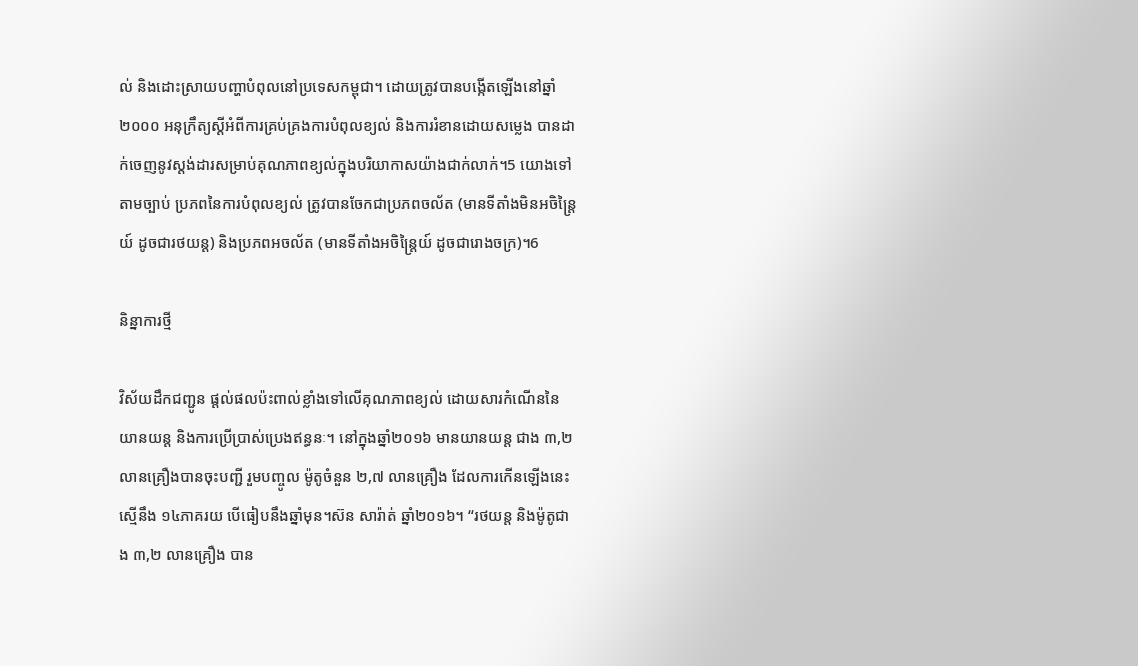ល់ និងដោះស្រាយបញ្ហាបំពុលនៅប្រទេសកម្ពុជា។ ដោយត្រូវបានបង្កើតឡើងនៅឆ្នាំ២០០០ អនុក្រឹត្យស្តីអំពីការគ្រប់គ្រងការបំពុលខ្យល់ និងការរំខានដោយសម្លេង បានដាក់ចេញនូវស្តង់ដារសម្រាប់គុណភាពខ្យល់ក្នុងបរិយាកាសយ៉ាងជាក់លាក់។5 យោងទៅតាមច្បាប់ ប្រភពនៃការបំពុលខ្យល់ ត្រូវបានចែកជាប្រភពចល័ត (មានទីតាំងមិនអចិន្ត្រៃយ៍ ដូចជារថយន្ត) និងប្រភពអចល័ត (មានទីតាំងអចិន្ត្រៃយ៍ ដូចជារោងចក្រ)។6

និន្នាការថ្មី

វិស័យដឹកជញ្ជូន ផ្តល់ផលប៉ះពាល់ខ្លាំងទៅលើគុណភាពខ្យល់ ដោយសារកំណើននៃយានយន្ត និងការប្រើប្រាស់ប្រេងឥន្ធនៈ។ នៅក្នុងឆ្នាំ២០១៦ មានយានយន្ត ជាង ៣,២ លានគ្រឿងបានចុះបញ្ជី រួមបញ្ចូល ម៉ូតូចំនួន ២,៧ លានគ្រឿង ដែលការកើនឡើងនេះស្មើនឹង ១៤ភាគរយ បើធៀបនឹងឆ្នាំមុន។ស៊ន សារ៉ាត់ ឆ្នាំ២០១៦។ “រថយន្ត និងម៉ូតូជាង ៣,២ លានគ្រឿង បាន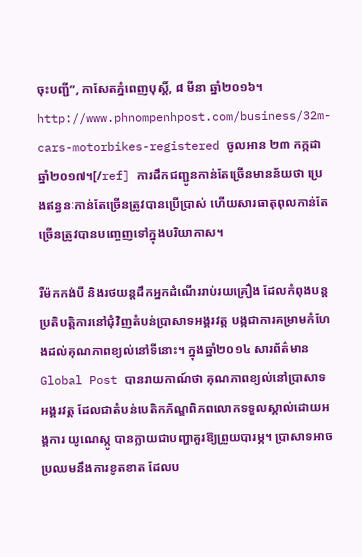ចុះបញ្ជី”, កាសែតភ្នំពេញបុស្ដិ៍, ៨ មីនា ឆ្នាំ២០១៦។ http://www.phnompenhpost.com/business/32m-cars-motorbikes-registered ចូលអាន ២៣ កក្កដា ឆ្នាំ២០១៧។[/ref] ការដឹកជញ្ជូនកាន់តែច្រើនមានន័យថា ប្រេងឥន្ធនៈកាន់តែច្រើនត្រូវបានប្រើប្រាស់ ហើយសារធាតុពុលកាន់តែច្រើនត្រូវបានបញ្ចេញទៅក្នុងបរិយាកាស។

រឺម៉កកង់បី និងរថយន្តដឹកអ្នកដំណើររាប់រយគ្រឿង ដែលកំពុងបន្តប្រតិបត្តិការនៅជុំវិញតំបន់ប្រាសាទអង្គរវត្ត បង្កជាការគម្រាមកំហែងដល់គុណភាពខ្យល់នៅទីនោះ។ ក្នុងឆ្នាំ២០១៤ សារព័ត៌មាន Global Post បានរាយកាណ៍ថា គុណភាពខ្យល់នៅប្រាសាទអង្គរវត្ត ដែលជាតំបន់បេតិកភ័ណ្ឌពិភពលោកទទួលស្គាល់ដោយអង្គការ យូណេស្កូ បានក្លាយជាបញ្ហាគួរឱ្យព្រួយបារម្ភ។ ប្រាសាទអាចប្រឈមនឹងការខូតខាត ដែលប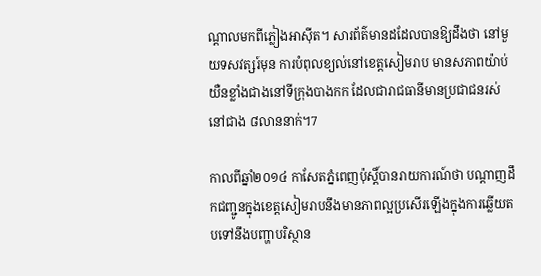ណ្តាលមកពីភ្លៀងអាស៊ីត។ សារព័ត៌មានដដែលបានឱ្យដឹងថា នៅមួយទសវត្សរ៍មុន ការបំពុលខ្យល់នៅខេត្តសៀមរាប មានសភាពយ៉ាប់យឺនខ្លាំងជាងនៅទីក្រុងបាងកក ដែលជារាជធានីមានប្រជាជនរស់នៅជាង ៨លាននាក់។7

កាលពីឆ្នាំ២០១៤ កាសែតភ្នំពេញប៉ុស្តិ៍បានរាយការណ៍ថា បណ្តាញដឹកជញ្ជូនក្នុងខេត្តសៀមរាបនឹងមានភាពល្អប្រសើរឡើងក្នុងការឆ្លើយតបទៅនឹងបញ្ហាបរិស្ថាន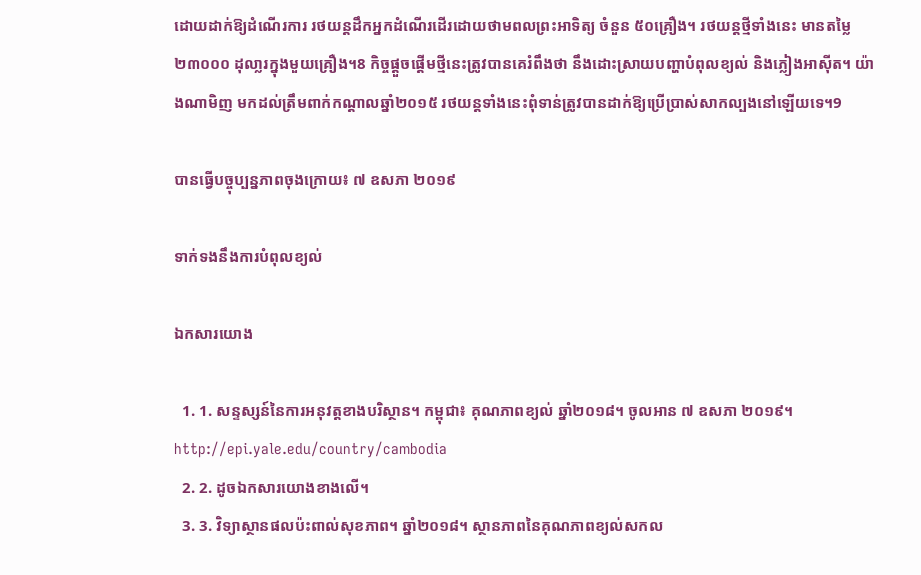ដោយដាក់ឱ្យដំណើរការ រថយន្តដឹកអ្នកដំណើរដើរដោយថាមពលព្រះអាទិត្យ ចំនួន ៥០គ្រឿង។ រថយន្តថ្មីទាំងនេះ មានតម្លៃ ២៣០០០ ដុលា្លរក្នុងមួយគ្រឿង។8 កិច្ចផ្តួចផ្តើមថ្មីនេះត្រូវបានគេរំពឹងថា នឹងដោះស្រាយបញ្ហាបំពុលខ្យល់ និងភ្លៀងអាស៊ីត។ យ៉ាងណាមិញ មកដល់ត្រឹមពាក់កណ្តាលឆ្នាំ២០១៥ រថយន្តទាំងនេះពុំទាន់ត្រូវបានដាក់ឱ្យប្រើប្រាស់សាកល្បងនៅឡើយទេ។9

បានធ្វើបច្ចុប្បន្នភាពចុងក្រោយ៖ ៧ ឧសភា ២០១៩

ទាក់ទងនឹងការបំពុលខ្យល់

ឯកសារយោង

  1. 1. សន្ទស្សន៍នៃការអនុវត្តខាងបរិស្ថាន។ កម្ពុជា៖ គុណភាពខ្យល់ ឆ្នាំ២០១៨។ ចូលអាន ៧ ឧសភា ២០១៩។ http://epi.yale.edu/country/cambodia
  2. 2. ដូចឯកសារយោងខាងលើ។
  3. 3. វិទ្យាស្ថានផលប៉ះពាល់សុខភាព។ ឆ្នាំ២០១៨។ ស្ថានភាពនៃគុណភាពខ្យល់សកល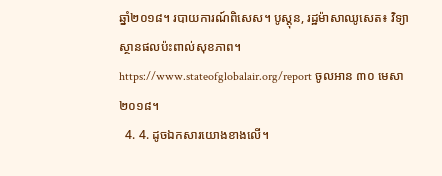ឆ្នាំ២០១៨។ របាយការណ៍ពិសេស។ បូស្ដុន, រដ្ឋម៉ាសាឈូសេត៖ វិទ្យាស្ថានផលប៉ះពាល់សុខភាព។ https://www.stateofglobalair.org/report ចូលអាន ៣០ មេសា ២០១៨។
  4. 4. ដូចឯកសារយោងខាងលើ។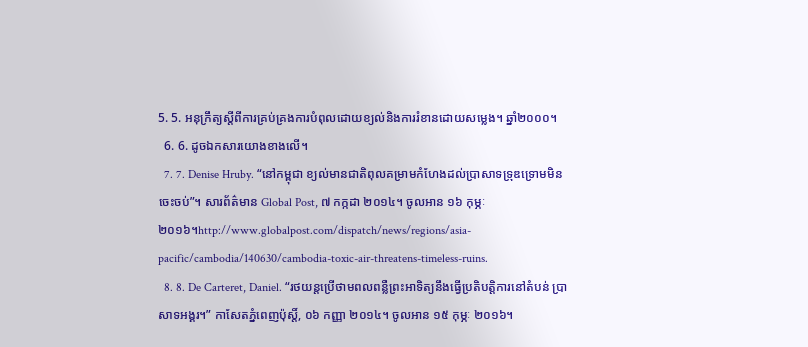5. 5. អនុក្រឹត្យស្តីពីការគ្រប់គ្រងការបំពុលដោយខ្យល់និងការរំខានដោយសម្លេង។ ឆ្នាំ២០០០។
  6. 6. ដូចឯកសារយោងខាងលើ។
  7. 7. Denise Hruby. “នៅកម្ពុជា ខ្យល់មានជាតិពុលគម្រាមកំហែងដល់ប្រាសាទទ្រុឌទ្រោមមិនចេះចប់”។ សារព័ត៌មាន Global Post, ៧ កក្កដា ២០១៤។ ចូលអាន ១៦ កុម្ភៈ ២០១៦។http://www.globalpost.com/dispatch/news/regions/asia-pacific/cambodia/140630/cambodia-toxic-air-threatens-timeless-ruins.
  8. 8. De Carteret, Daniel. “រថយន្តប្រើថាមពលពន្លឺព្រះអាទិត្យនឹងធ្វើប្រតិបត្តិការនៅតំបន់ ប្រាសាទអង្គរ។” កាសែតភ្នំពេញប៉ុស្តិ៍, ០៦ កញ្ញា ២០១៤។ ចូលអាន ១៥ កុម្ភៈ ២០១៦។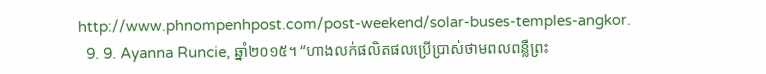http://www.phnompenhpost.com/post-weekend/solar-buses-temples-angkor.
  9. 9. Ayanna Runcie, ឆ្នាំ២០១៥។ “ហាងលក់ផលិតផលប្រើប្រាស់ថាមពលពន្លឺព្រះ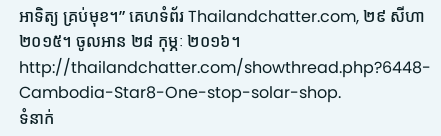អាទិត្យ គ្រប់មុខ។” គេហទំព័រ Thailandchatter.com, ២៩ សីហា ២០១៥។ ចូលអាន ២៨ កុម្ភៈ ២០១៦។ http://thailandchatter.com/showthread.php?6448-Cambodia-Star8-One-stop-solar-shop.
ទំនាក់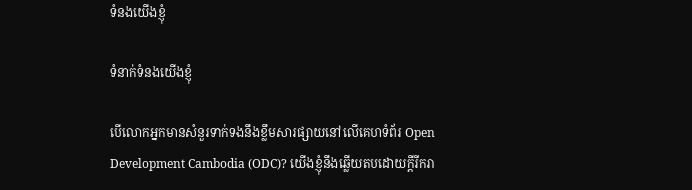ទំនងយើងខ្ញុំ

ទំនាក់ទំនងយើងខ្ញុំ

បើលោកអ្នកមានសំនួរទាក់ទងនឹងខ្លឹមសារផ្សាយនៅលើគេហទំព័រ Open Development Cambodia (ODC)? យើងខ្ញុំនឹងឆ្លើយតបដោយក្តីរីករា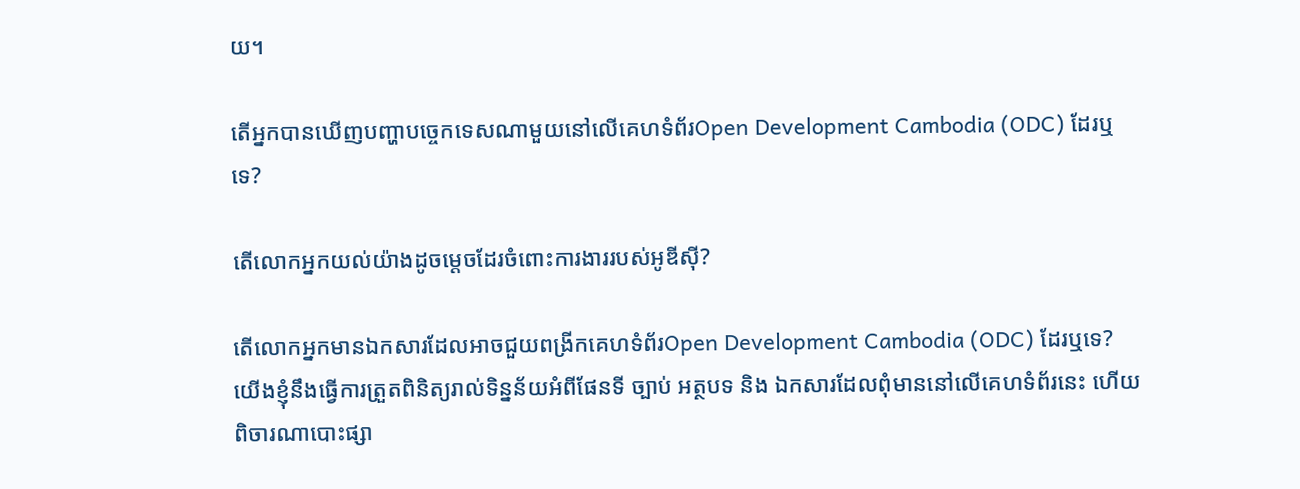យ។

តើអ្នកបានឃើញបញ្ហាបច្ចេកទេសណាមួយនៅលើគេហទំព័រOpen Development Cambodia (ODC) ដែរឬទេ?

តើលោកអ្នកយល់យ៉ាងដូចម្តេចដែរចំពោះការងាររបស់អូឌីស៊ី?

តើលោកអ្នកមានឯកសារដែលអាចជួយពង្រីកគេហទំព័រOpen Development Cambodia (ODC) ដែរឬទេ? យើងខ្ញុំនឹងធ្វើការត្រួតពិនិត្យរាល់ទិន្នន័យអំពីផែនទី ច្បាប់ អត្ថបទ និង ឯកសារដែលពុំមាននៅលើគេហទំព័រនេះ ហើយពិចារណាបោះផ្សា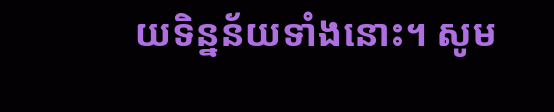យទិន្នន័យទាំងនោះ។ សូម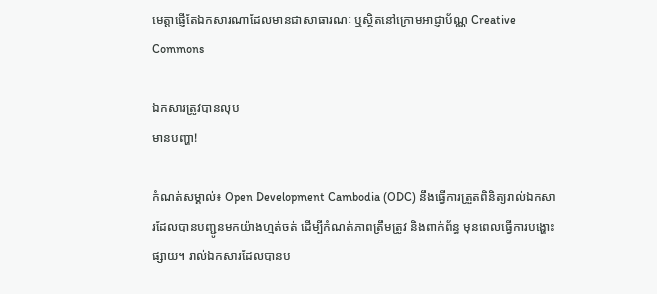មេត្តាផ្ញើតែឯកសារណាដែលមានជាសាធារណៈ ឬស្ថិតនៅក្រោមអាជ្ញាប័ណ្ណ Creative Commons

ឯកសារត្រូវបានលុប
មានបញ្ហា!

កំណត់សម្គាល់៖ Open Development Cambodia (ODC) នឹងធ្វើការត្រួតពិនិត្យរាល់ឯកសារដែលបានបញ្ជូនមកយ៉ាងហ្មត់ចត់ ដើម្បីកំណត់ភាពត្រឹមត្រូវ និងពាក់ព័ន្ធ មុនពេលធ្វើការបង្ហោះផ្សាយ។ រាល់ឯកសារដែលបានប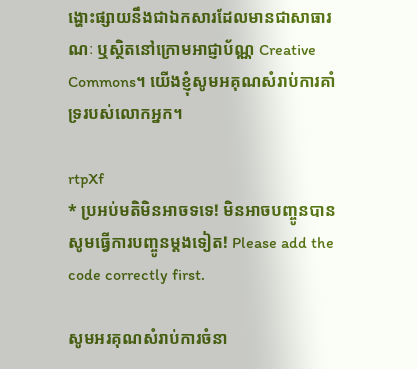ង្ហោះផ្សាយនឹងជាឯកសារដែលមានជាសាធារណៈ ឬស្ថិតនៅក្រោមអាជ្ញាប័ណ្ណ Creative Commons។ យើងខ្ញុំសូមអគុណសំរាប់ការគាំទ្ររបស់លោកអ្នក។

rtpXf
* ប្រអប់មតិមិនអាចទទេ! មិនអាចបញ្ចូនបាន សូមធ្វើការបញ្ចូនម្តងទៀត! Please add the code correctly first.

សូមអរគុណសំរាប់ការចំនា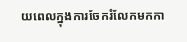យពេលក្នុងការចែករំលែកមកកា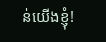ន់យើងខ្ញុំ!